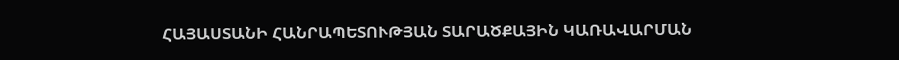ՀԱՅԱՍՏԱՆԻ ՀԱՆՐԱՊԵՏՈՒԹՅԱՆ ՏԱՐԱԾՔԱՅԻՆ ԿԱՌԱՎԱՐՄԱՆ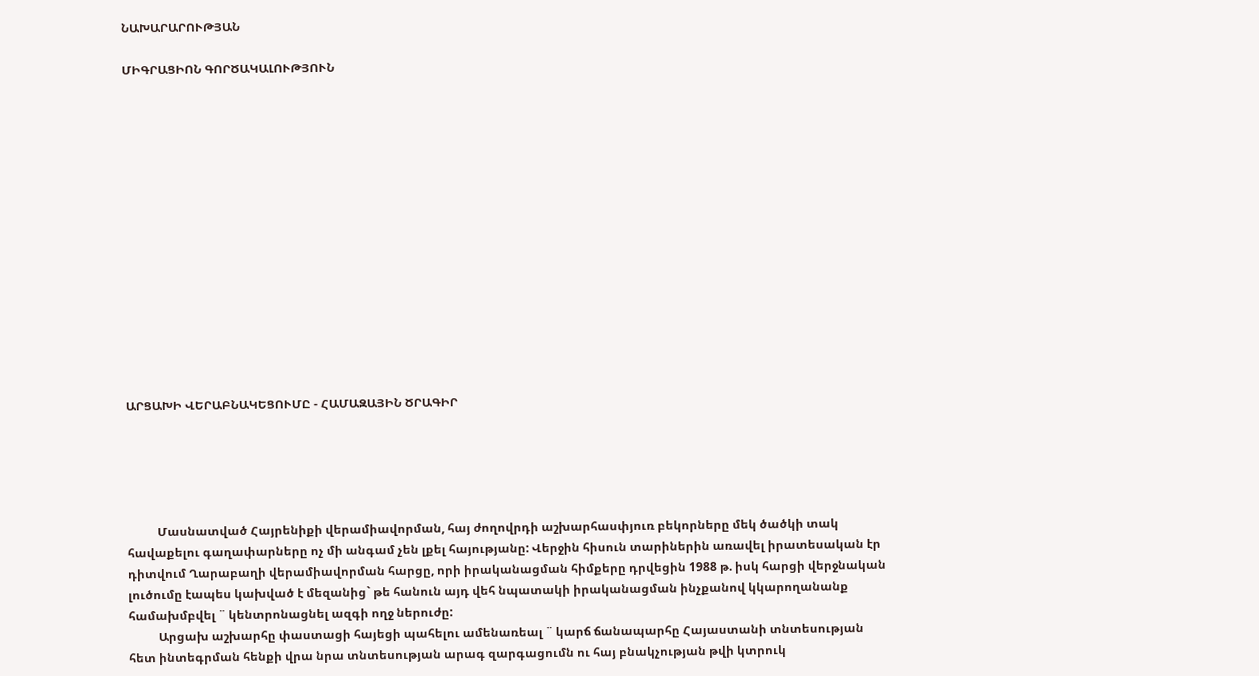ՆԱԽԱՐԱՐՈՒԹՅԱՆ

ՄԻԳՐԱՑԻՈՆ ԳՈՐԾԱԿԱԼՈՒԹՅՈՒՆ















ԱՐՑԱԽԻ ՎԵՐԱԲՆԱԿԵՑՈՒՄԸ - ՀԱՄԱԶԱՅԻՆ ԾՐԱԳԻՐ





          Մասնատված Հայրենիքի վերամիավորման, հայ ժողովրդի աշխարհասփյուռ բեկորները մեկ ծածկի տակ հավաքելու գաղափարները ոչ մի անգամ չեն լքել հայությանը: Վերջին հիսուն տարիներին առավել իրատեսական էր դիտվում Ղարաբաղի վերամիավորման հարցը, որի իրականացման հիմքերը դրվեցին 1988 թ. իսկ հարցի վերջնական լուծումը էապես կախված է մեզանից` թե հանուն այդ վեհ նպատակի իրականացման ինչքանով կկարողանանք համախմբվել ¨ կենտրոնացնել ազգի ողջ ներուժը:
          Արցախ աշխարհը փաստացի հայեցի պահելու ամենառեալ ¨ կարճ ճանապարհը Հայաստանի տնտեսության հետ ինտեգրման հենքի վրա նրա տնտեսության արագ զարգացումն ու հայ բնակչության թվի կտրուկ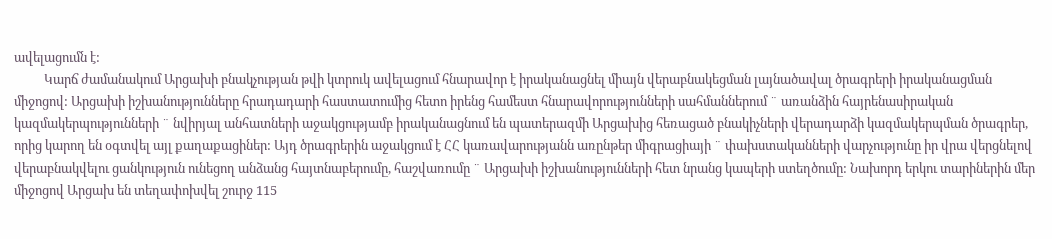ավելացումն է:
          Կարճ ժամանակում Արցախի բնակչության թվի կտրուկ ավելացում հնարավոր է իրականացնել միայն վերաբնակեցման լայնածավալ ծրագրերի իրականացման միջոցով: Արցախի իշխանությունները հրադադարի հաստատումից հետո իրենց համեստ հնարավորությունների սահմաններում ¨ առանձին հայրենասիրական կազմակերպությունների ¨ նվիրյալ անհատների աջակցությամբ իրականացնում են պատերազմի Արցախից հեռացած բնակիչների վերադարձի կազմակերպման ծրագրեր, որից կարող են օգտվել այլ քաղաքացիներ: Այդ ծրագրերին աջակցում է ՀՀ կառավարությանն առընթեր միգրացիայի ¨ փախստականների վարչությունը իր վրա վերցնելով վերաբնակվելու ցանկություն ունեցող անձանց հայտնաբերումը, հաշվառումը ¨ Արցախի իշխանությունների հետ նրանց կապերի ստեղծումը: Նախորդ երկու տարիներին մեր միջոցով Արցախ են տեղափոխվել շուրջ 115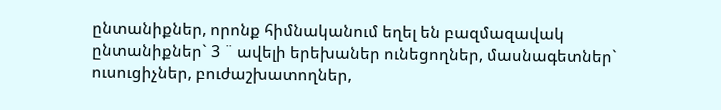ընտանիքներ, որոնք հիմնականում եղել են բազմազավակ ընտանիքներ` 3 ¨ ավելի երեխաներ ունեցողներ, մասնագետներ` ուսուցիչներ, բուժաշխատողներ,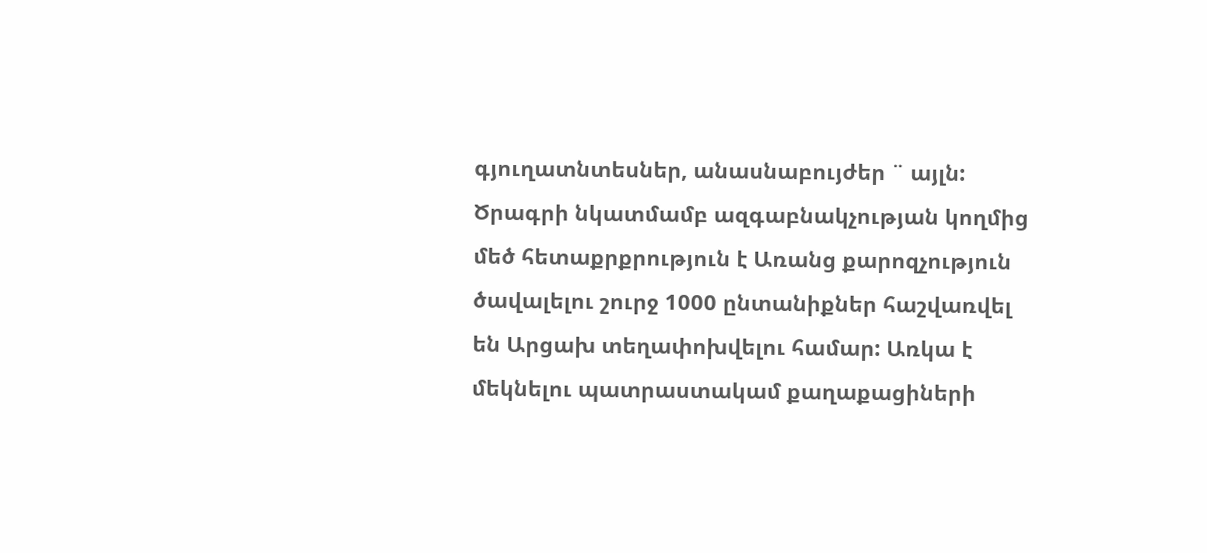գյուղատնտեսներ, անասնաբույժեր ¨ այլն: Ծրագրի նկատմամբ ազգաբնակչության կողմից մեծ հետաքրքրություն է Առանց քարոզչություն ծավալելու շուրջ 1000 ընտանիքներ հաշվառվել են Արցախ տեղափոխվելու համար: Առկա է մեկնելու պատրաստակամ քաղաքացիների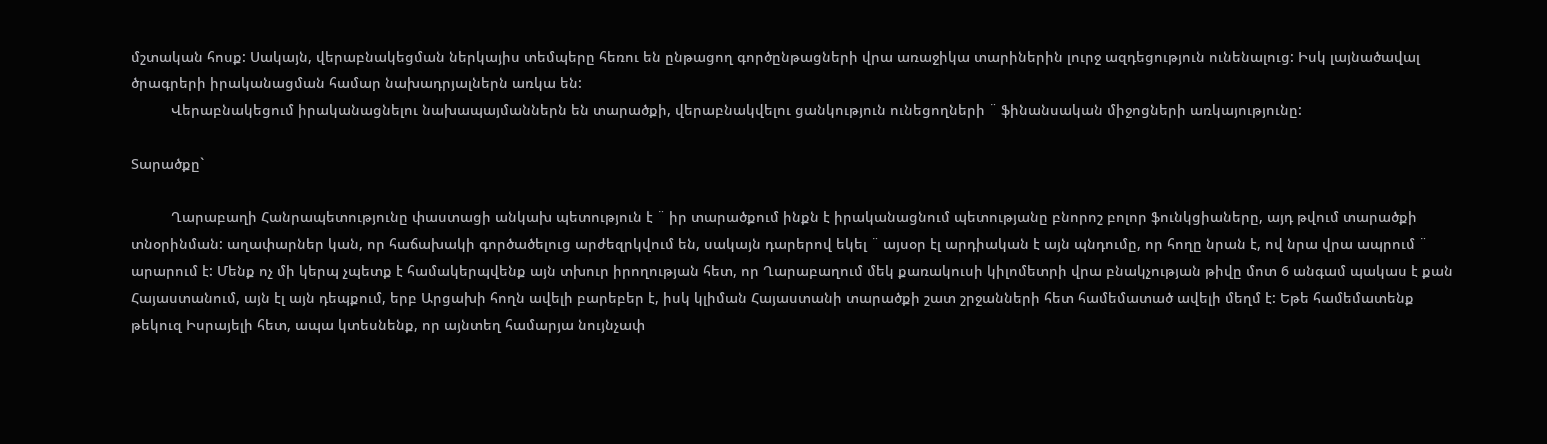մշտական հոսք: Սակայն, վերաբնակեցման ներկայիս տեմպերը հեռու են ընթացող գործընթացների վրա առաջիկա տարիներին լուրջ ազդեցություն ունենալուց: Իսկ լայնածավալ ծրագրերի իրականացման համար նախադրյալներն առկա են:
          Վերաբնակեցում իրականացնելու նախապայմաններն են տարածքի, վերաբնակվելու ցանկություն ունեցողների ¨ ֆինանսական միջոցների առկայությունը:

Տարածքը`

          Ղարաբաղի Հանրապետությունը փաստացի անկախ պետություն է ¨ իր տարածքում ինքն է իրականացնում պետությանը բնորոշ բոլոր ֆունկցիաները, այդ թվում տարածքի տնօրինման: աղափարներ կան, որ հաճախակի գործածելուց արժեզրկվում են, սակայն դարերով եկել ¨ այսօր էլ արդիական է այն պնդումը, որ հողը նրան է, ով նրա վրա ապրում ¨ արարում է: Մենք ոչ մի կերպ չպետք է համակերպվենք այն տխուր իրողության հետ, որ Ղարաբաղում մեկ քառակուսի կիլոմետրի վրա բնակչության թիվը մոտ 6 անգամ պակաս է քան Հայաստանում, այն էլ այն դեպքում, երբ Արցախի հողն ավելի բարեբեր է, իսկ կլիման Հայաստանի տարածքի շատ շրջանների հետ համեմատած ավելի մեղմ է: Եթե համեմատենք թեկուզ Իսրայելի հետ, ապա կտեսնենք, որ այնտեղ համարյա նույնչափ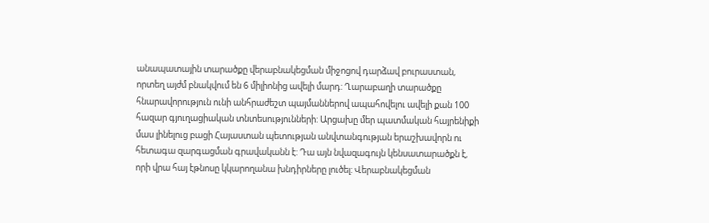անապատային տարածքը վերաբնակեցման միջոցով դարձավ բուրաստան, որտեղ այժմ բնակվում են 6 միլիոնից ավելի մարդ: Ղարաբաղի տարածքը հնարավորություն ունի անհրաժեշտ պայմաններով ապահովելու ավելի քան 100 հազար գյուղացիական տնտեսությունների: Արցախը մեր պատմական հայրենիքի մաս լինելուց բացի Հայաստան պետության անվտանգության երաշխավորն ու հետագա զարգացման գրավականն է: Դա այն նվազագույն կենսատարածքն է, որի վրա հայ էթնոսը կկարողանա խնդիրները լուծել: Վերաբնակեցման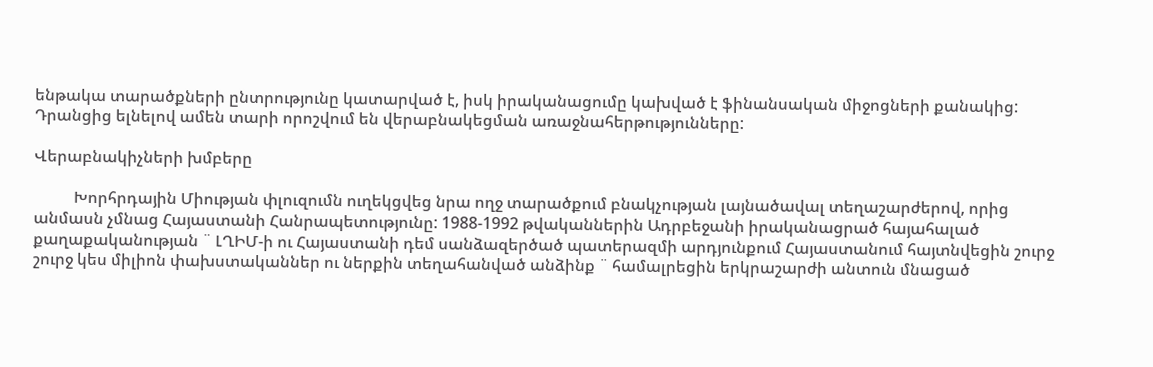ենթակա տարածքների ընտրությունը կատարված է, իսկ իրականացումը կախված է ֆինանսական միջոցների քանակից: Դրանցից ելնելով ամեն տարի որոշվում են վերաբնակեցման առաջնահերթությունները:

Վերաբնակիչների խմբերը

          Խորհրդային Միության փլուզումն ուղեկցվեց նրա ողջ տարածքում բնակչության լայնածավալ տեղաշարժերով, որից անմասն չմնաց Հայաստանի Հանրապետությունը: 1988-1992 թվականներին Ադրբեջանի իրականացրած հայահալած քաղաքականության ¨ ԼՂԻՄ-ի ու Հայաստանի դեմ սանձազերծած պատերազմի արդյունքում Հայաստանում հայտնվեցին շուրջ շուրջ կես միլիոն փախստականներ ու ներքին տեղահանված անձինք ¨ համալրեցին երկրաշարժի անտուն մնացած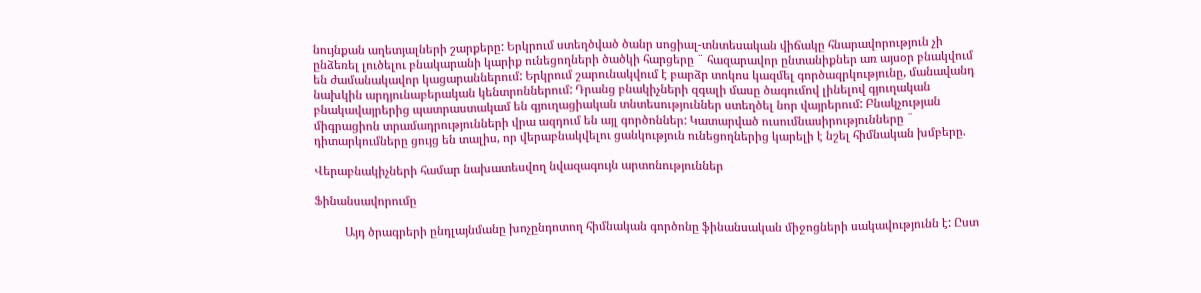նույնքան աղետյալների շարքերը: Երկրում ստեղծված ծանր սոցիալ-տնտեսական վիճակը հնարավորություն չի ընձեռել լուծելու բնակարանի կարիք ունեցողների ծածկի հարցերը ¨ հազարավոր ընտանիքներ առ այսօր բնակվում են ժամանակավոր կացարաններում: Երկրում շարունակվում է բարձր տոկոս կազմել գործազրկությունը, մանավանդ նախկին արդյունաբերական կենտրոններում: Դրանց բնակիչների զգալի մասը ծագումով լինելով գյուղական բնակավայրերից պատրաստակամ են գյուղացիական տնտեսություններ ստեղծել նոր վայրերում: Բնակչության միգրացիոն տրամադրությունների վրա ազդում են այլ գործոններ: Կատարված ուսումնասիրությունները ¨ դիտարկումները ցույց են տալիս, որ վերաբնակվելու ցանկություն ունեցողներից կարելի է նշել հիմնական խմբերը.

Վերաբնակիչների համար նախատեսվող նվազագույն արտոնություններ

Ֆինանսավորումը

          Այդ ծրագրերի ընդլայնմանը խոչընդոտող հիմնական գործոնը ֆինանսական միջոցների սակավությունն է: Ըստ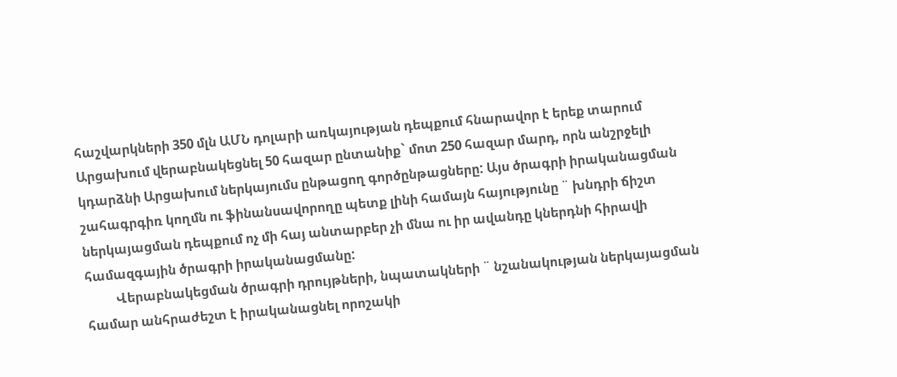հաշվարկների 350 մլն ԱՄՆ դոլարի առկայության դեպքում հնարավոր է երեք տարում Արցախում վերաբնակեցնել 50 հազար ընտանիք` մոտ 250 հազար մարդ, որն անշրջելի կդարձնի Արցախում ներկայումս ընթացող գործընթացները: Այս ծրագրի իրականացման շահագրգիռ կողմն ու ֆինանսավորողը պետք լինի համայն հայությունը ¨ խնդրի ճիշտ ներկայացման դեպքում ոչ մի հայ անտարբեր չի մնա ու իր ավանդը կներդնի հիրավի համազգային ծրագրի իրականացմանը:
          Վերաբնակեցման ծրագրի դրույթների, նպատակների ¨ նշանակության ներկայացման համար անհրաժեշտ է իրականացնել որոշակի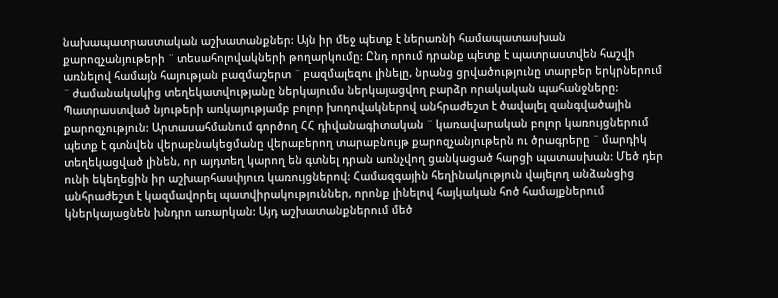նախապատրաստական աշխատանքներ: Այն իր մեջ պետք է ներառնի համապատասխան քարոզչանյութերի ¨ տեսահոլովակների թողարկումը: Ընդ որում դրանք պետք է պատրաստվեն հաշվի առնելով համայն հայության բազմաշերտ ¨ բազմալեզու լինելը, նրանց ցրվածությունը տարբեր երկրներում ¨ ժամանակակից տեղեկատվությանը ներկայումս ներկայացվող բարձր որակական պահանջները: Պատրաստված նյութերի առկայությամբ բոլոր խողովակներով անհրաժեշտ է ծավալել զանգվածային քարոզչություն: Արտասահմանում գործող ՀՀ դիվանագիտական ¨ կառավարական բոլոր կառույցներում պետք է գտնվեն վերաբնակեցմանը վերաբերող տարաբնույթ քարոզչանյութերն ու ծրագրերը ¨ մարդիկ տեղեկացված լինեն, որ այդտեղ կարող են գտնել դրան առնչվող ցանկացած հարցի պատասխան: Մեծ դեր ունի եկեղեցին իր աշխարհասփյուռ կառույցներով: Համազգային հեղինակություն վայելող անձանցից անհրաժեշտ է կազմավորել պատվիրակություններ, որոնք լինելով հայկական հոծ համայքներում կներկայացնեն խնդրո առարկան: Այդ աշխատանքներում մեծ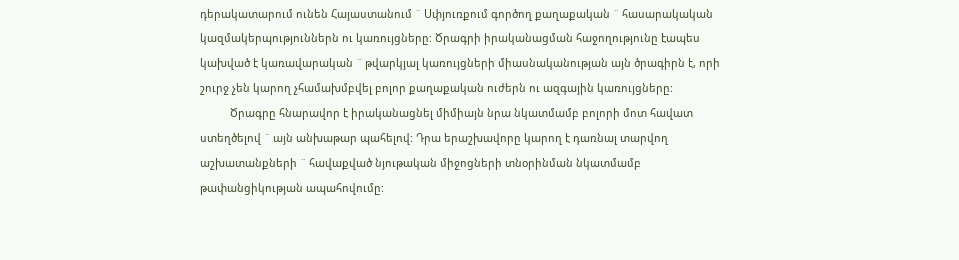դերակատարում ունեն Հայաստանում ¨ Սփյուռքում գործող քաղաքական ¨ հասարակական կազմակերպություններն ու կառույցները: Ծրագրի իրականացման հաջողությունը էապես կախված է կառավարական ¨ թվարկյալ կառույցների միասնականության այն ծրագիրն է, որի շուրջ չեն կարող չհամախմբվել բոլոր քաղաքական ուժերն ու ազգային կառույցները:
          Ծրագրը հնարավոր է իրականացնել միմիայն նրա նկատմամբ բոլորի մոտ հավատ ստեղծելով ¨ այն անխաթար պահելով: Դրա երաշխավորը կարող է դառնալ տարվող աշխատանքների ¨ հավաքված նյութական միջոցների տնօրինման նկատմամբ թափանցիկության ապահովումը: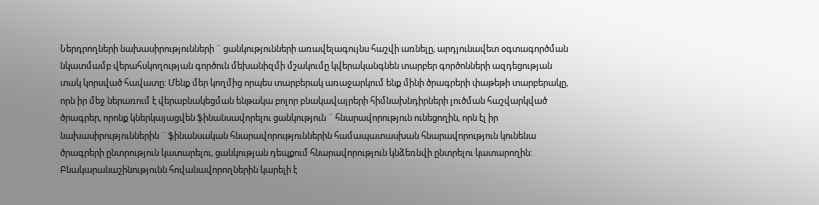Ներդրողների նախասիրությունների ¨ ցանկությունների առավելագույնս հաշվի առնելը, արդյունավետ օգտագործման նկատմամբ վերահսկողության գործուն մեխանիզմի մշակումը կվերականգնեն տարբեր գործոնների ազդեցության տակ կորսված հավատը: Մենք մեր կողմից որպես տարբերակ առաջարկում ենք մինի ծրագրերի փաթեթի տարբերակը, որն իր մեջ ներառում է վերաբնակեցման ենթակա բոլոր բնակավայրերի հիմնախնդիրների լուծման հաշվարկված ծրագրեր, որոնք կներկայացվեն ֆինանսավորելու ցանկություն ¨ հնարավորություն ունեցողին, որն էլ իր նախասիրություններին ¨ ֆինանսական հնարավորություններին համապատասխան հնարավորություն կունենա ծրագրերի ընտրություն կատարելու, ցանկության դեպքում հնարավորություն կնձեռնվի ընտրելու կատարողին: Բնակարանաշինությունն հովանավորողներին կարելի է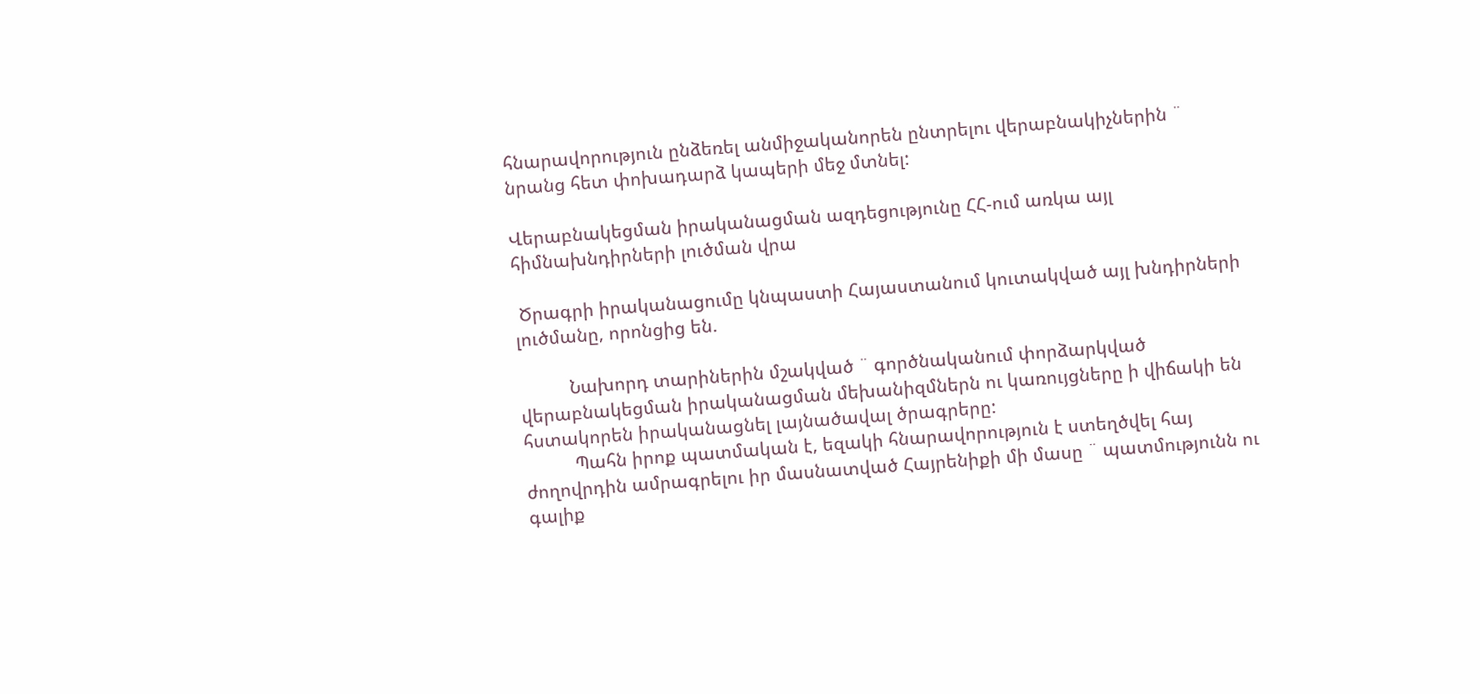հնարավորություն ընձեռել անմիջականորեն ընտրելու վերաբնակիչներին ¨ նրանց հետ փոխադարձ կապերի մեջ մտնել:

Վերաբնակեցման իրականացման ազդեցությունը ՀՀ-ում առկա այլ հիմնախնդիրների լուծման վրա

 Ծրագրի իրականացումը կնպաստի Հայաստանում կուտակված այլ խնդիրների լուծմանը, որոնցից են.

          Նախորդ տարիներին մշակված ¨ գործնականում փորձարկված վերաբնակեցման իրականացման մեխանիզմներն ու կառույցները ի վիճակի են հստակորեն իրականացնել լայնածավալ ծրագրերը:
          Պահն իրոք պատմական է, եզակի հնարավորություն է ստեղծվել հայ ժողովրդին ամրագրելու իր մասնատված Հայրենիքի մի մասը ¨ պատմությունն ու գալիք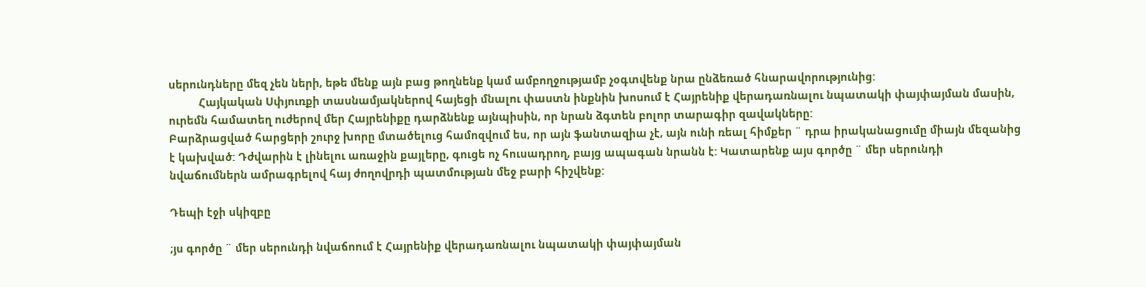սերունդները մեզ չեն ների, եթե մենք այն բաց թողնենք կամ ամբողջությամբ չօգտվենք նրա ընձեռած հնարավորությունից:
          Հայկական Սփյուռքի տասնամյակներով հայեցի մնալու փաստն ինքնին խոսում է Հայրենիք վերադառնալու նպատակի փայփայման մասին, ուրեմն համատեղ ուժերով մեր Հայրենիքը դարձնենք այնպիսին, որ նրան ձգտեն բոլոր տարագիր զավակները:
Բարձրացված հարցերի շուրջ խորը մտածելուց համոզվում ես, որ այն ֆանտազիա չէ, այն ունի ռեալ հիմքեր ¨ դրա իրականացումը միայն մեզանից է կախված: Դժվարին է լինելու առաջին քայլերը, գուցե ոչ հուսադրող, բայց ապագան նրանն է: Կատարենք այս գործը ¨ մեր սերունդի նվաճումներն ամրագրելով հայ ժողովրդի պատմության մեջ բարի հիշվենք:

Դեպի էջի սկիզբը

;յս գործը ¨ մեր սերունդի նվաճոում է Հայրենիք վերադառնալու նպատակի փայփայման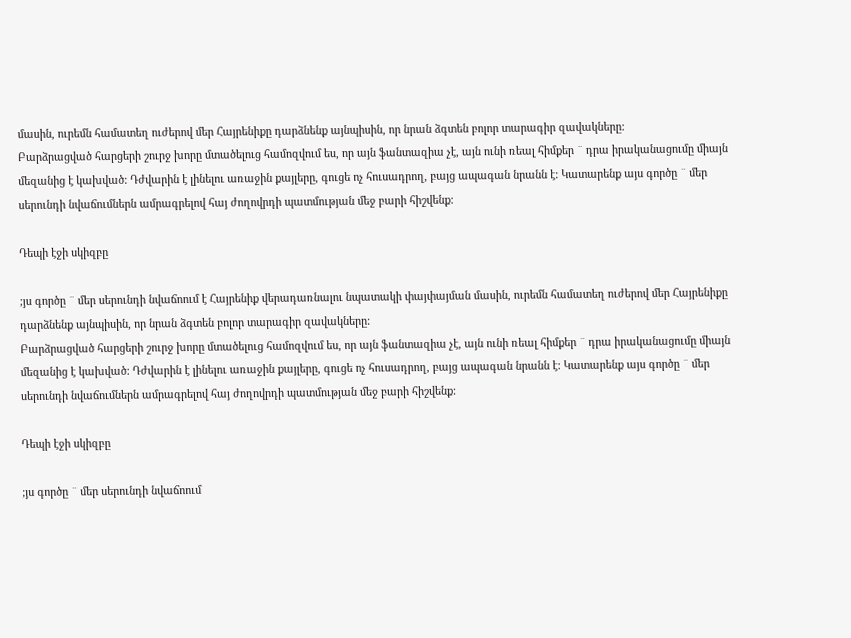մասին, ուրեմն համատեղ ուժերով մեր Հայրենիքը դարձնենք այնպիսին, որ նրան ձգտեն բոլոր տարագիր զավակները:
Բարձրացված հարցերի շուրջ խորը մտածելուց համոզվում ես, որ այն ֆանտազիա չէ, այն ունի ռեալ հիմքեր ¨ դրա իրականացումը միայն մեզանից է կախված: Դժվարին է լինելու առաջին քայլերը, գուցե ոչ հուսադրող, բայց ապագան նրանն է: Կատարենք այս գործը ¨ մեր սերունդի նվաճումներն ամրագրելով հայ ժողովրդի պատմության մեջ բարի հիշվենք:

Դեպի էջի սկիզբը

;յս գործը ¨ մեր սերունդի նվաճոում է Հայրենիք վերադառնալու նպատակի փայփայման մասին, ուրեմն համատեղ ուժերով մեր Հայրենիքը դարձնենք այնպիսին, որ նրան ձգտեն բոլոր տարագիր զավակները:
Բարձրացված հարցերի շուրջ խորը մտածելուց համոզվում ես, որ այն ֆանտազիա չէ, այն ունի ռեալ հիմքեր ¨ դրա իրականացումը միայն մեզանից է կախված: Դժվարին է լինելու առաջին քայլերը, գուցե ոչ հուսադրող, բայց ապագան նրանն է: Կատարենք այս գործը ¨ մեր սերունդի նվաճումներն ամրագրելով հայ ժողովրդի պատմության մեջ բարի հիշվենք:

Դեպի էջի սկիզբը

;յս գործը ¨ մեր սերունդի նվաճոում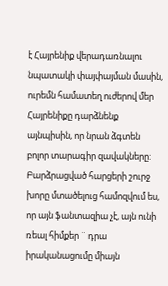է Հայրենիք վերադառնալու նպատակի փայփայման մասին, ուրեմն համատեղ ուժերով մեր Հայրենիքը դարձնենք այնպիսին, որ նրան ձգտեն բոլոր տարագիր զավակները:
Բարձրացված հարցերի շուրջ խորը մտածելուց համոզվում ես, որ այն ֆանտազիա չէ, այն ունի ռեալ հիմքեր ¨ դրա իրականացումը միայն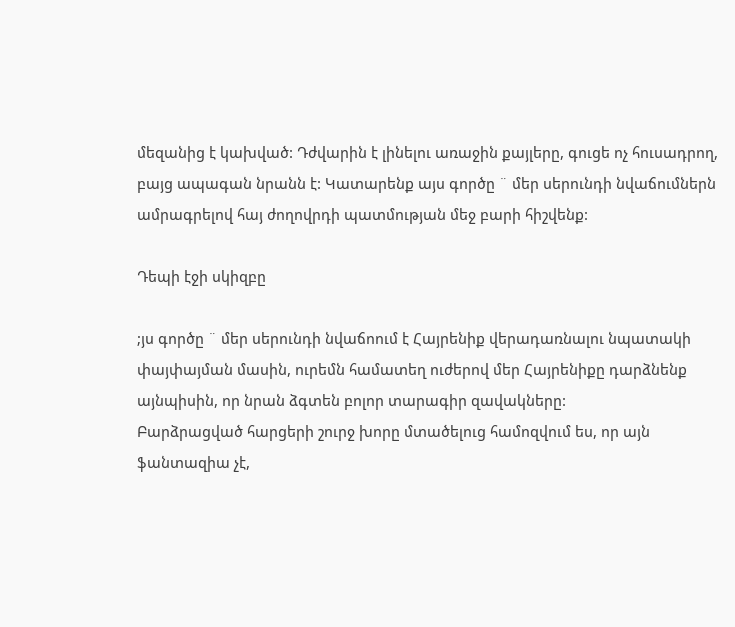մեզանից է կախված: Դժվարին է լինելու առաջին քայլերը, գուցե ոչ հուսադրող, բայց ապագան նրանն է: Կատարենք այս գործը ¨ մեր սերունդի նվաճումներն ամրագրելով հայ ժողովրդի պատմության մեջ բարի հիշվենք:

Դեպի էջի սկիզբը

;յս գործը ¨ մեր սերունդի նվաճոում է Հայրենիք վերադառնալու նպատակի փայփայման մասին, ուրեմն համատեղ ուժերով մեր Հայրենիքը դարձնենք այնպիսին, որ նրան ձգտեն բոլոր տարագիր զավակները:
Բարձրացված հարցերի շուրջ խորը մտածելուց համոզվում ես, որ այն ֆանտազիա չէ,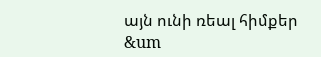այն ունի ռեալ հիմքեր &um